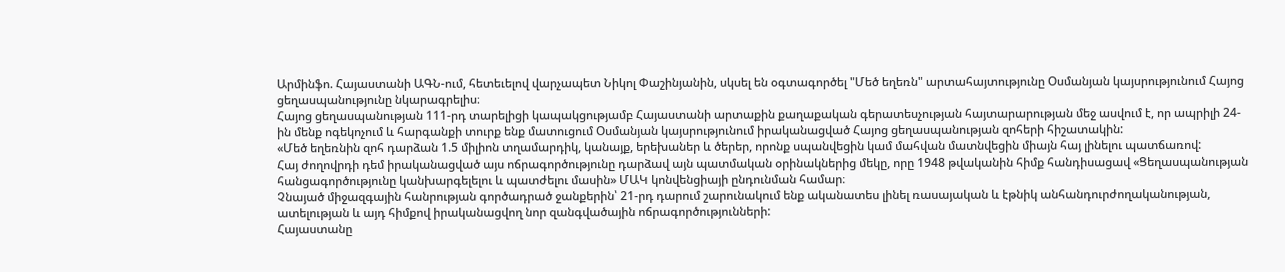Արմինֆո. Հայաստանի ԱԳՆ-ում, հետեւելով վարչապետ Նիկոլ Փաշինյանին, սկսել են օգտագործել "Մեծ եղեռն" արտահայտությունը Օսմանյան կայսրությունում Հայոց ցեղասպանությունը նկարագրելիս։
Հայոց ցեղասպանության 111-րդ տարելիցի կապակցությամբ Հայաստանի արտաքին քաղաքական գերատեսչության հայտարարության մեջ ասվում է, որ ապրիլի 24-ին մենք ոգեկոչում և հարգանքի տուրք ենք մատուցում Օսմանյան կայսրությունում իրականացված Հայոց ցեղասպանության զոհերի հիշատակին:
«Մեծ եղեռնին զոհ դարձան 1.5 միլիոն տղամարդիկ, կանայք, երեխաներ և ծերեր, որոնք սպանվեցին կամ մահվան մատնվեցին միայն հայ լինելու պատճառով:
Հայ ժողովրդի դեմ իրականացված այս ոճրագործությունը դարձավ այն պատմական օրինակներից մեկը, որը 1948 թվականին հիմք հանդիսացավ «Ցեղասպանության հանցագործությունը կանխարգելելու և պատժելու մասին» ՄԱԿ կոնվենցիայի ընդունման համար։
Չնայած միջազգային հանրության գործադրած ջանքերին՝ 21-րդ դարում շարունակում ենք ականատես լինել ռասայական և էթնիկ անհանդուրժողականության, ատելության և այդ հիմքով իրականացվող նոր զանգվածային ոճրագործությունների:
Հայաստանը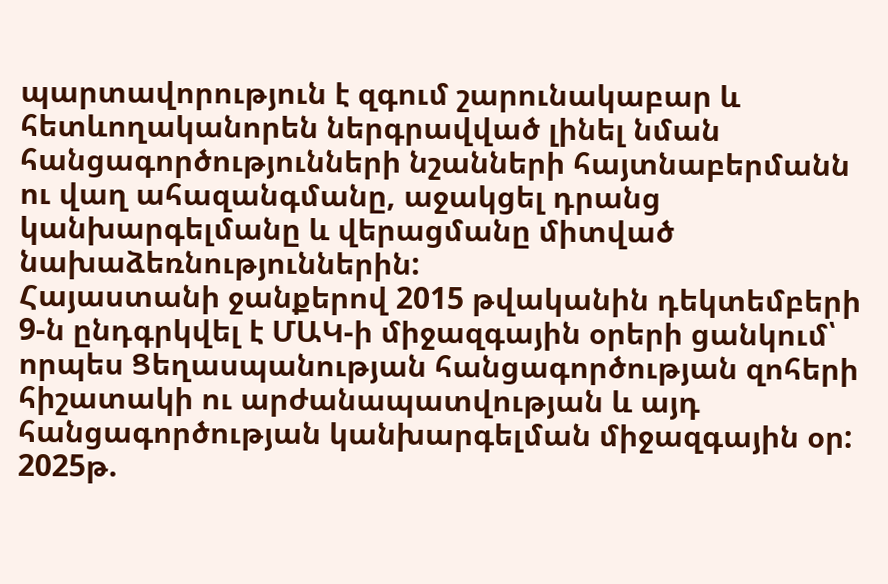պարտավորություն է զգում շարունակաբար և հետևողականորեն ներգրավված լինել նման հանցագործությունների նշանների հայտնաբերմանն ու վաղ ահազանգմանը, աջակցել դրանց կանխարգելմանը և վերացմանը միտված նախաձեռնություններին:
Հայաստանի ջանքերով 2015 թվականին դեկտեմբերի 9-ն ընդգրկվել է ՄԱԿ-ի միջազգային օրերի ցանկում՝ որպես Ցեղասպանության հանցագործության զոհերի հիշատակի ու արժանապատվության և այդ հանցագործության կանխարգելման միջազգային օր: 2025թ.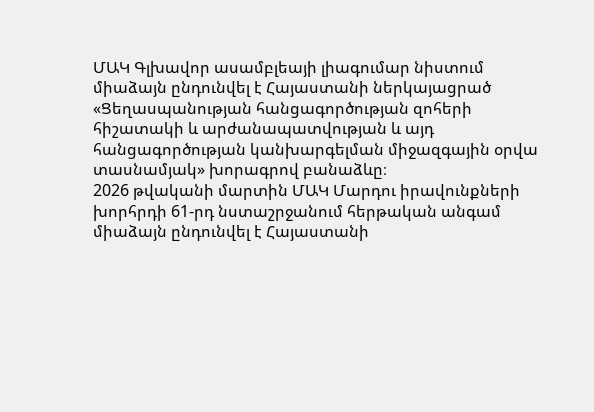ՄԱԿ Գլխավոր ասամբլեայի լիագումար նիստում միաձայն ընդունվել է Հայաստանի ներկայացրած «Ցեղասպանության հանցագործության զոհերի հիշատակի և արժանապատվության և այդ հանցագործության կանխարգելման միջազգային օրվա տասնամյակ» խորագրով բանաձևը։
2026 թվականի մարտին ՄԱԿ Մարդու իրավունքների խորհրդի 61-րդ նստաշրջանում հերթական անգամ միաձայն ընդունվել է Հայաստանի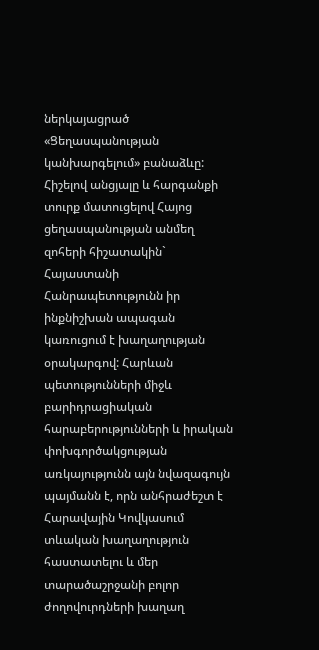ներկայացրած «Ցեղասպանության կանխարգելում» բանաձևը:
Հիշելով անցյալը և հարգանքի տուրք մատուցելով Հայոց ցեղասպանության անմեղ զոհերի հիշատակին` Հայաստանի Հանրապետությունն իր ինքնիշխան ապագան կառուցում է խաղաղության օրակարգով: Հարևան պետությունների միջև բարիդրացիական հարաբերությունների և իրական փոխգործակցության առկայությունն այն նվազագույն պայմանն է, որն անհրաժեշտ է Հարավային Կովկասում տևական խաղաղություն հաստատելու և մեր տարածաշրջանի բոլոր ժողովուրդների խաղաղ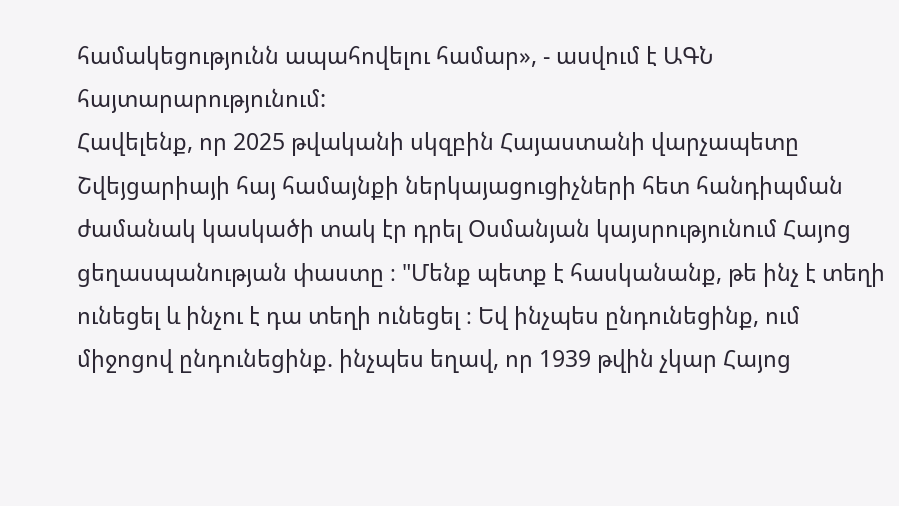համակեցությունն ապահովելու համար», - ասվում է ԱԳՆ հայտարարությունում:
Հավելենք, որ 2025 թվականի սկզբին Հայաստանի վարչապետը Շվեյցարիայի հայ համայնքի ներկայացուցիչների հետ հանդիպման ժամանակ կասկածի տակ էր դրել Օսմանյան կայսրությունում Հայոց ցեղասպանության փաստը ։ "Մենք պետք է հասկանանք, թե ինչ է տեղի ունեցել և ինչու է դա տեղի ունեցել ։ Եվ ինչպես ընդունեցինք, ում միջոցով ընդունեցինք. ինչպես եղավ, որ 1939 թվին չկար Հայոց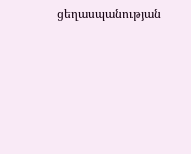ցեղասպանության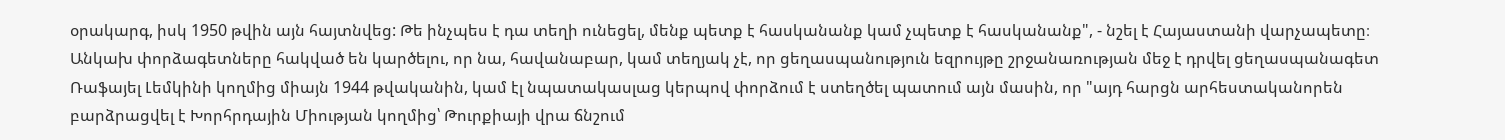օրակարգ, իսկ 1950 թվին այն հայտնվեց: Թե ինչպես է դա տեղի ունեցել, մենք պետք է հասկանանք կամ չպետք է հասկանանք", - նշել է Հայաստանի վարչապետը։ Անկախ փորձագետները հակված են կարծելու, որ նա, հավանաբար, կամ տեղյակ չէ, որ ցեղասպանություն եզրույթը շրջանառության մեջ է դրվել ցեղասպանագետ Ռաֆայել Լեմկինի կողմից միայն 1944 թվականին, կամ էլ նպատակասլաց կերպով փորձում է ստեղծել պատում այն մասին, որ "այդ հարցն արհեստականորեն բարձրացվել է Խորհրդային Միության կողմից՝ Թուրքիայի վրա ճնշում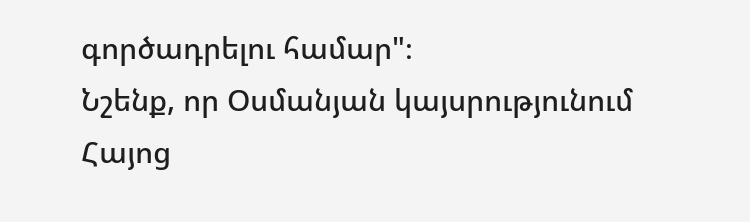գործադրելու համար"։
Նշենք, որ Օսմանյան կայսրությունում Հայոց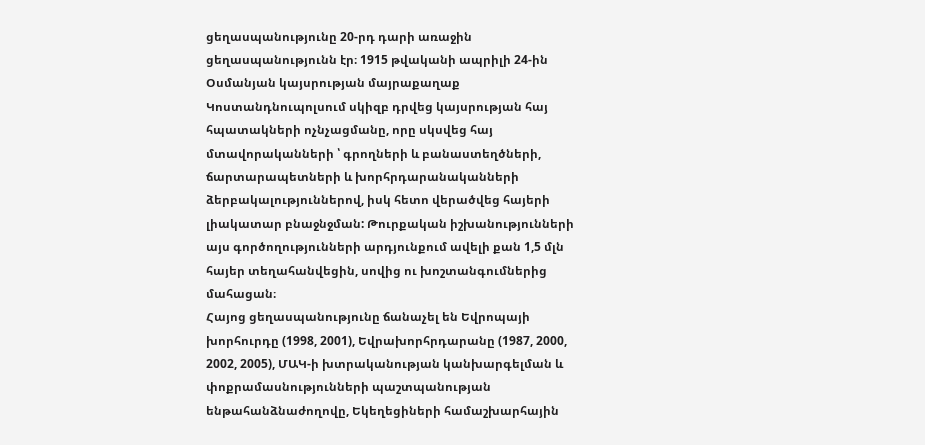ցեղասպանությունը 20-րդ դարի առաջին ցեղասպանությունն էր։ 1915 թվականի ապրիլի 24-ին Օսմանյան կայսրության մայրաքաղաք Կոստանդնուպոլսում սկիզբ դրվեց կայսրության հայ հպատակների ոչնչացմանը, որը սկսվեց հայ մտավորականների ՝ գրողների և բանաստեղծների, ճարտարապետների և խորհրդարանականների ձերբակալություններով, իսկ հետո վերածվեց հայերի լիակատար բնաջնջման: Թուրքական իշխանությունների այս գործողությունների արդյունքում ավելի քան 1,5 մլն հայեր տեղահանվեցին, սովից ու խոշտանգումներից մահացան։
Հայոց ցեղասպանությունը ճանաչել են Եվրոպայի խորհուրդը (1998, 2001), Եվրախորհրդարանը (1987, 2000, 2002, 2005), ՄԱԿ-ի խտրականության կանխարգելման և փոքրամասնությունների պաշտպանության ենթահանձնաժողովը, Եկեղեցիների համաշխարհային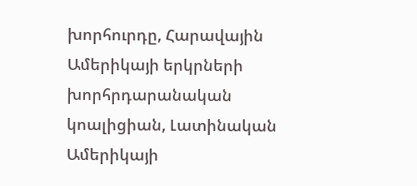խորհուրդը, Հարավային Ամերիկայի երկրների խորհրդարանական կոալիցիան, Լատինական Ամերիկայի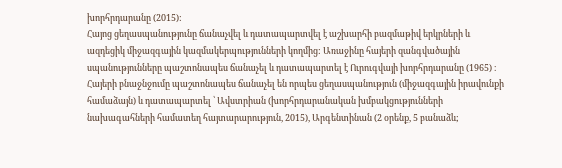խորհրդարանը (2015):
Հայոց ցեղասպանությունը ճանաչվել և դատապարտվել է աշխարհի բազմաթիվ երկրների և ազդեցիկ միջազգային կազմակերպությունների կողմից: Առաջինը հայերի զանգվածային սպանությունները պաշտոնապես ճանաչել և դատապարտել է Ուրուգվայի խորհրդարանը (1965) ։ Հայերի բնաջնջումը պաշտոնապես ճանաչել են որպես ցեղասպանություն (միջազգային իրավունքի համաձայն) և դատապարտել ՝ Ավստրիան (խորհրդարանական խմբակցությունների նախագահների համատեղ հայտարարություն, 2015), Արգենտինան (2 օրենք, 5 բանաձև;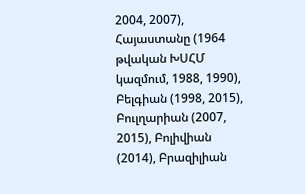2004, 2007), Հայաստանը (1964 թվական ԽՍՀՄ կազմում, 1988, 1990), Բելգիան (1998, 2015), Բուլղարիան (2007, 2015), Բոլիվիան (2014), Բրազիլիան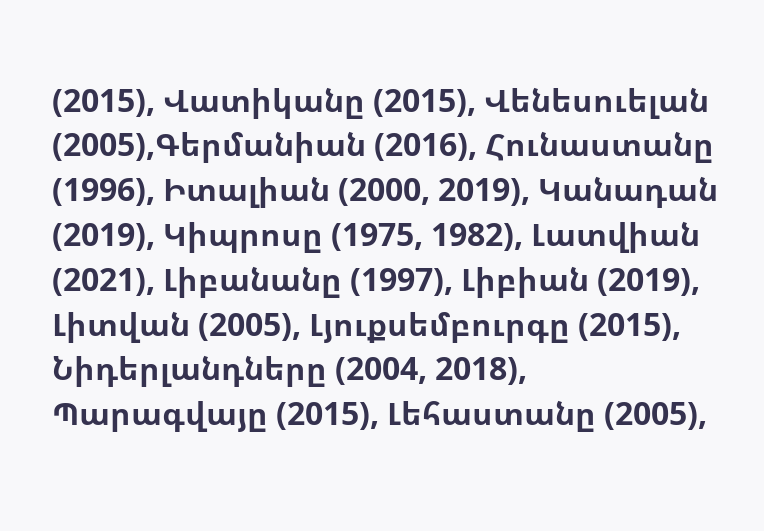(2015), Վատիկանը (2015), Վենեսուելան (2005),Գերմանիան (2016), Հունաստանը (1996), Իտալիան (2000, 2019), Կանադան (2019), Կիպրոսը (1975, 1982), Լատվիան (2021), Լիբանանը (1997), Լիբիան (2019), Լիտվան (2005), Լյուքսեմբուրգը (2015), Նիդերլանդները (2004, 2018), Պարագվայը (2015), Լեհաստանը (2005),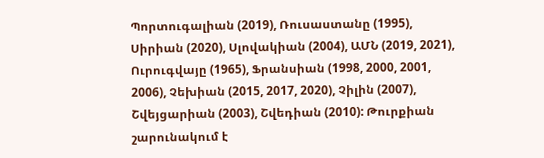Պորտուգալիան (2019), Ռուսաստանը (1995), Սիրիան (2020), Սլովակիան (2004), ԱՄՆ (2019, 2021), Ուրուգվայը (1965), Ֆրանսիան (1998, 2000, 2001, 2006), Չեխիան (2015, 2017, 2020), Չիլին (2007), Շվեյցարիան (2003), Շվեդիան (2010): Թուրքիան շարունակում է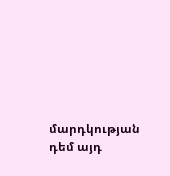մարդկության դեմ այդ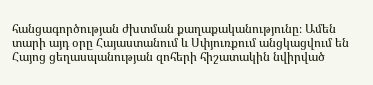հանցագործության ժխտման քաղաքականությունը։ Ամեն տարի այդ օրը Հայաստանում և Սփյուռքում անցկացվում են Հայոց ցեղասպանության զոհերի հիշատակին նվիրված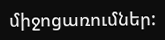միջոցառումներ: